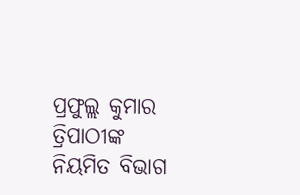ପ୍ରଫୁଲ୍ଲ କୁମାର ତ୍ରିପାଠୀଙ୍କ ନିୟମିତ ବିଭାଗ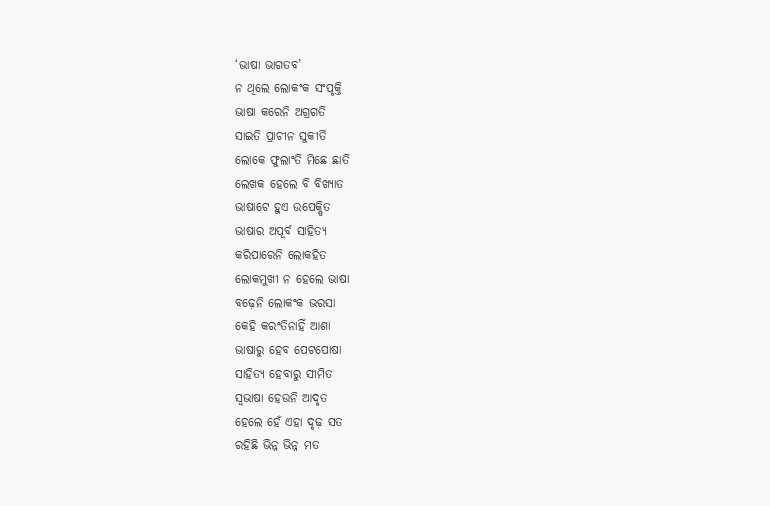‘ଭାଷା ଭାଗତବ’
ନ ଥିଲେ ଲୋକଂକ ସଂପୃକ୍ତି
ଭାଷା କରେନି ଅଗ୍ରଗତି
ସାଇତି ପ୍ରାଚୀନ ସୁକୀର୍ତି
ଲୋକେ ଫୁଲାଂତି ମିଛେ ଛାତି
ଲେଖକ ହେଲେ ବି ବିଖ୍ଯାତ
ଭାଷାଟେ ହୁଏ ଉପେକ୍ଷିତ
ଭାଷାର ଅପୂର୍ବ ସାହିତ୍ୟ
କରିପାରେନି ଲୋକହିତ
ଲୋକମୁଖୀ ନ ହେଲେ ଭାଷା
ବଢ଼େନି ଲୋକଂକ ଭରସା
କେହି କରଂତିନାହିଁ ଆଶା
ଭାଷାରୁ ହେବ ପେଟପୋଷା
ସାହିତ୍ୟ ହେବାରୁ ସୀମିତ
ସ୍ବଭାଷା ହେଉନି ଆଦୃତ
ହେଲେ ହେଁ ଏହା ଦୃଢ଼ ସତ
ରହିଛି ଭିନ୍ନ ଭିନ୍ନ ମତ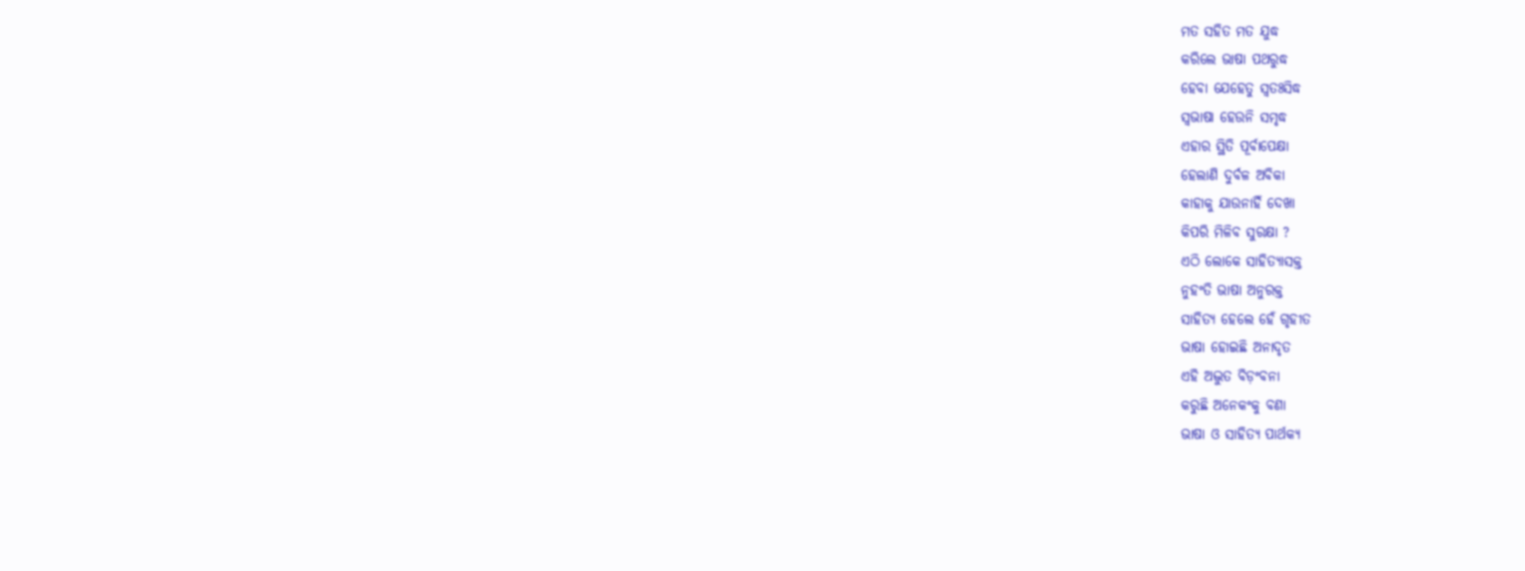ମତ ସହିତ ମତ ଯୁଦ୍ଧ
କରିଲେ ଭାଷା ପଥରୁଦ୍ଧ
ହେବା ଯେହେତୁ ସ୍ବତଃସିଦ୍ଧ
ସ୍ବଭାଷା ହେଉନି ସମୃଦ୍ଧ
ଏହାର ସ୍ଥିତି ପୂର୍ବାପେକ୍ଷା
ହେଲାଣି ଦୁର୍ବଳ ଅବିକା
କାହାକୁ ଯାଉନାହିଁ ଦେଖା
କିପରି ମିଳିବ ସୁରକ୍ଷା ?
ଏଠି ଲୋକେ ସାହିତ୍ୟାସକ୍ତ
ନୁହଂତି ଭାଷା ଅନୁରକ୍ତ
ସାହିତ୍ୟ ହେଲେ ହେଁ ଗୃହୀତ
ଭାଷା ହୋଇଛି ଅନାଦୃତ
ଏହି ଅଦ୍ଭୁତ ବିଡ଼ଂବନା
କରୁଛି ଅନେକଂକୁ ବଣା
ଭାଷା ଓ ସାହିତ୍ୟ ପାର୍ଥକ୍ଯ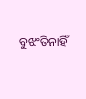ବୁଝଂତିନାହିଁ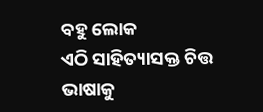ବହୁ ଲୋକ
ଏଠି ସାହିତ୍ୟାସକ୍ତ ଚିତ୍ତ
ଭାଷାକୁ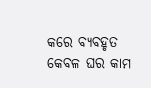କରେ ବ୍ୟବହୃତ
କେବଳ ଘର କାମ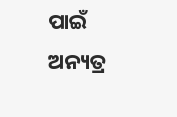ପାଇଁ
ଅନ୍ୟତ୍ର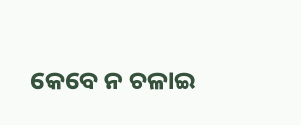କେବେ ନ ଚଳାଇ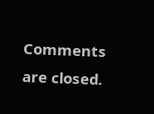Comments are closed.